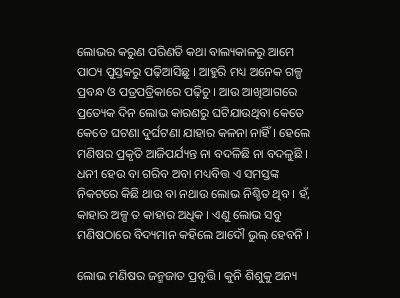ଲୋଭର କରୁଣ ପରିଣତି କଥା ବାଲ୍ୟକାଳରୁ ଆମେ ପାଠ୍ୟ ପୁସ୍ତକରୁ ପଢ଼ିଆସିଛୁ । ଆହୁରି ମଧ୍ୟ ଅନେକ ଗଳ୍ପ ପ୍ରବନ୍ଧ ଓ ପତ୍ରପତ୍ରିକାରେ ପଢ଼ିଚୁ । ଆଉ ଆଖିଆଗରେ ପ୍ରତ୍ୟେକ ଦିନ ଲୋଭ କାରଣରୁ ଘଟିଯାଉଥିବା କେତେ କେତେ ଘଟଣା ଦୁର୍ଘଟଣା ଯାହାର କଳନା ନାହିଁ । ହେଲେ ମଣିଷର ପ୍ରକୃତି ଆଜିପର୍ଯ୍ୟନ୍ତ ନା ବଦଳିଛି ନା ବଦଳୁଛି । ଧନୀ ହେଉ ବା ଗରିବ ଅବା ମଧ୍ୟବିତ୍ତ ଏ ସମସ୍ତଙ୍କ ନିକଟରେ କିଛି ଥାଉ ବା ନଥାଉ ଲୋଭ ନିଶ୍ଚିତ ଥିବ । ହଁ, କାହାର ଅଳ୍ପ ତ କାହାର ଅଧିକ । ଏଣୁ ଲୋଭ ସବୁ ମଣିଷଠାରେ ବିଦ୍ୟମାନ କହିଲେ ଆଦୌ ଭୁଲ୍‌ ହେବନି ।

ଲୋଭ ମଣିଷର ଜନ୍ମଜାତ ପ୍ରବୃତ୍ତି । କୁନି ଶିଶୁକୁ ଅନ୍ୟ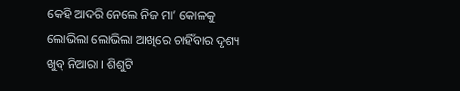କେହି ଆଦରି ନେଲେ ନିଜ ମା’ କୋଳକୁ ଲୋଭିଲା ଲୋଭିଲା ଆଖିରେ ଚାହିଁବାର ଦୃଶ୍ୟ ଖୁବ୍‌ ନିଆରା । ଶିଶୁଟି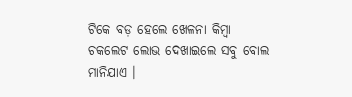ଟିକେ ବଡ଼ ହେଲେ ଖେଳନା କିମ୍ବା ଚକଲେଟ ଲୋଭ ଦେଖାଇଲେ ସବୁ ବୋଲ ମାନିଯାଏ ।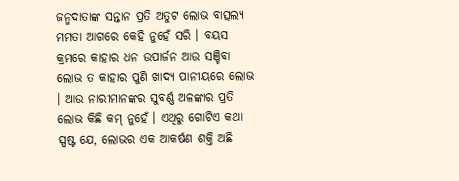ଜନ୍ମଦାତାଙ୍କ ସନ୍ତାନ ପ୍ରତି ଅତୁଟ ଲୋଭ ବାତ୍ସଲ୍ୟ ମମତା ଆଗରେ କେହି ନୁହେଁ ସରି । ବୟସ କ୍ରମରେ କାହାର ଧନ ଉପାର୍ଜନ ଆଉ ସଞ୍ଚିବା ଲୋଭ ତ କାହାର ପୁଣି ଖାଦ୍ୟ ପାନୀୟରେ ଲୋଭ । ଆଉ ନାରୀମାନଙ୍କର ସୁବର୍ଣ୍ଣ ଅଳଙ୍କାର ପ୍ରତି ଲୋଭ କିଛି କମ୍‌ ନୁହେଁ । ଏଥିରୁ ଗୋଟିଏ କଥା ସ୍ପଷ୍ଟ ଯେ, ଲୋଭର ଏକ ଆକର୍ଷଣ ଶକ୍ତି ଅଛି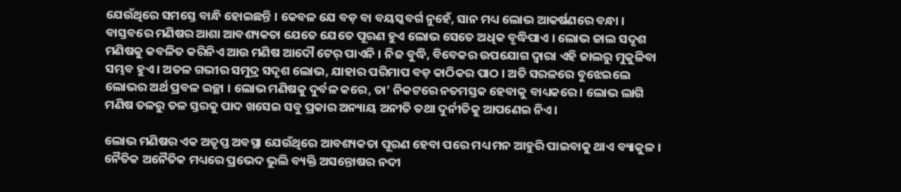ଯେଉଁଥିରେ ସମସ୍ତେ ବାନ୍ଧି ହୋଇଛନ୍ତି । କେବଳ ଯେ ବଡ଼ ବା ବୟସ୍କବର୍ଗ ନୁହେଁ, ସାନ ମଧ୍ୟ ଲୋଭ ଆକର୍ଷଣରେ ବନ୍ଧା । ବାସ୍ତବରେ ମଣିଷର ଆଶା ଆବଶ୍ୟକତା ଯେତେ ଯେତେ ପୂରଣ ହୁଏ ଲୋଭ ସେତେ ଅଧିକ ବୃଦ୍ଧିପାଏ । ଲୋଭ ଜାଲ ସଦୃଶ ମଣିଷକୁ କବଳିତ କରିନିଏ ଆଉ ମଣିଷ ଆଦୌ ଟେର୍‌ ପାଏନି । ନିଜ ବୁଦ୍ଧି, ବିବେକର ଉପଯୋଗ ଦ୍ୱାରା ଏହି ଜାଲରୁ ମୁକୁଳିବା ସମ୍ଭବ ହୁଏ । ଅତଳ ଗଭୀର ସମୁଦ୍ର ସଦୃଶ ଲୋଭ, ଯାହାର ପରିମାପ ବଡ଼ କାଠିକର ପାଠ । ଅତି ସରଳରେ ବୁଝେଇଲେ ଲୋଭର ଅର୍ଥ ପ୍ରବଳ ଇଚ୍ଛା । ଲୋଭ ମଣିଷକୁ ଦୁର୍ବଳ କରେ, ତା’ ନିକଟରେ ନତମସ୍ତକ ହେବାକୁ ବାଧ୍ୟକରେ । ଲୋଭ ଲାଗି ମଣିଷ ତଳରୁ ତଳ ସ୍ତରକୁ ପାଦ ଖସେଇ ସବୁ ପ୍ରକାର ଅନ୍ୟାୟ ଅନୀତି ତଥା ଦୁର୍ନୀତିକୁ ଆପଣେଇ ନିଏ।

ଲୋଭ ମଣିଷର ଏକ ଅତୃପ୍ତ ଅବସ୍ଥା ଯେଉଁଥିରେ ଆବଶ୍ୟକତା ପୂରଣ ହେବା ପରେ ମଧ୍ୟ ମନ ଆହୁରି ପାଇବାକୁ ଥାଏ ବ୍ୟାକୁଳ । ନୈତିକ ଅନୈତିକ ମଧ୍ୟରେ ପ୍ରଭେଦ ଭୁଲି ବ୍ୟକ୍ତି ଅସନ୍ତୋଷର ନଦୀ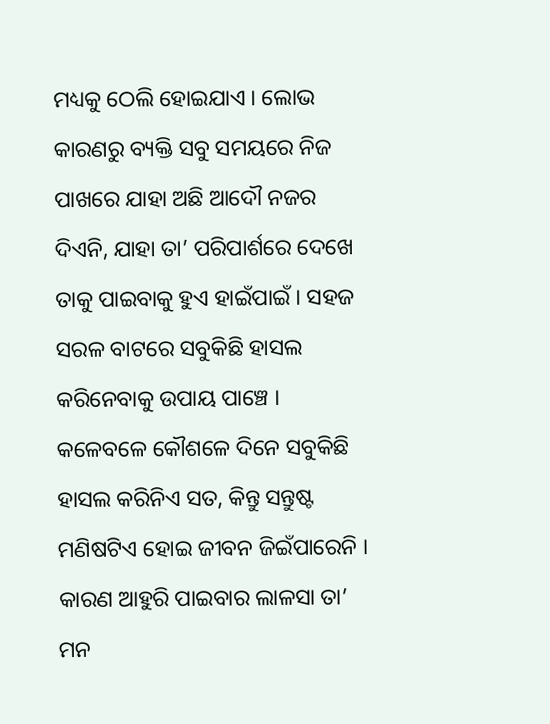ମଧ୍ୟକୁ ଠେଲି ହୋଇଯାଏ । ଲୋଭ କାରଣରୁ ବ୍ୟକ୍ତି ସବୁ ସମୟରେ ନିଜ ପାଖରେ ଯାହା ଅଛି ଆଦୌ ନଜର ଦିଏନି, ଯାହା ତା’ ପରିପାର୍ଶରେ ଦେଖେ ତାକୁ ପାଇବାକୁ ହୁଏ ହାଇଁପାଇଁ । ସହଜ ସରଳ ବାଟରେ ସବୁକିଛି ହାସଲ କରିନେବାକୁ ଉପାୟ ପାଞ୍ଚେ । କଳେବଳେ କୌଶଳେ ଦିନେ ସବୁକିଛି ହାସଲ କରିନିଏ ସତ, କିନ୍ତୁ ସନ୍ତୁଷ୍ଟ ମଣିଷଟିଏ ହୋଇ ଜୀବନ ଜିଇଁପାରେନି । କାରଣ ଆହୁରି ପାଇବାର ଲାଳସା ତା’ ମନ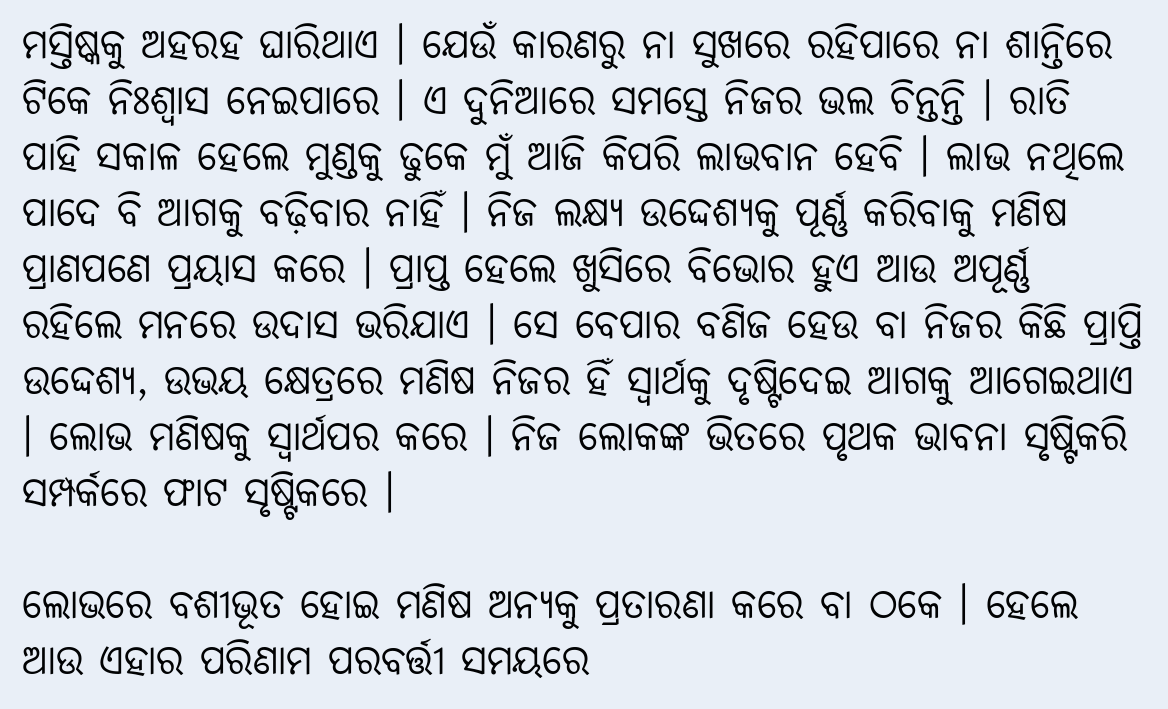ମସ୍ତିଷ୍କକୁ ଅହରହ ଘାରିଥାଏ । ଯେଉଁ କାରଣରୁ ନା ସୁଖରେ ରହିପାରେ ନା ଶାନ୍ତିରେ ଟିକେ ନିଃଶ୍ୱାସ ନେଇପାରେ । ଏ ଦୁନିଆରେ ସମସ୍ତେ ନିଜର ଭଲ ଚିନ୍ତନ୍ତି । ରାତି ପାହି ସକାଳ ହେଲେ ମୁଣ୍ଡକୁ ଢୁକେ ମୁଁ ଆଜି କିପରି ଲାଭବାନ ହେବି । ଲାଭ ନଥିଲେ ପାଦେ ବି ଆଗକୁ ବଢ଼ିବାର ନାହିଁ । ନିଜ ଲକ୍ଷ୍ୟ ଉଦ୍ଦେଶ୍ୟକୁ ପୂର୍ଣ୍ଣ କରିବାକୁ ମଣିଷ ପ୍ରାଣପଣେ ପ୍ରୟାସ କରେ । ପ୍ରାପ୍ତ ହେଲେ ଖୁସିରେ ବିଭୋର ହୁଏ ଆଉ ଅପୂର୍ଣ୍ଣ ରହିଲେ ମନରେ ଉଦାସ ଭରିଯାଏ । ସେ ବେପାର ବଣିଜ ହେଉ ବା ନିଜର କିଛି ପ୍ରାପ୍ତି ଉଦ୍ଦେଶ୍ୟ, ଉଭୟ କ୍ଷେତ୍ରରେ ମଣିଷ ନିଜର ହିଁ ସ୍ୱାର୍ଥକୁ ଦୃଷ୍ଟିଦେଇ ଆଗକୁ ଆଗେଇଥାଏ । ଲୋଭ ମଣିଷକୁ ସ୍ୱାର୍ଥପର କରେ । ନିଜ ଲୋକଙ୍କ ଭିତରେ ପୃଥକ ଭାବନା ସୃଷ୍ଟିକରି ସମ୍ପର୍କରେ ଫାଟ ସୃଷ୍ଟିକରେ ।

ଲୋଭରେ ବଶୀଭୂତ ହୋଇ ମଣିଷ ଅନ୍ୟକୁ ପ୍ରତାରଣା କରେ ବା ଠକେ । ହେଲେ ଆଉ ଏହାର ପରିଣାମ ପରବର୍ତ୍ତୀ ସମୟରେ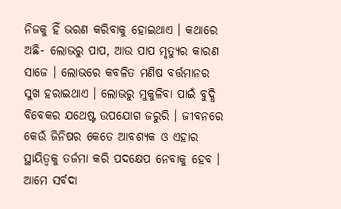ନିଜକୁ ହିଁ ଭରଣ କରିବାକୁ ହୋଇଥାଏ । କଥାରେ ଅଛି- ଲୋଭରୁ ପାପ, ଆଉ ପାପ ମୃତ୍ୟୁର କାରଣ ସାଜେ । ଲୋଭରେ କବଳିତ ମଣିଷ ବର୍ତ୍ତମାନର ସୁଖ ହରାଇଥାଏ । ଲୋଭରୁ ମୁକୁଳିବା ପାଇଁ ବୁଦ୍ଧି ବିବେକର ଯଥେଷ୍ଟ ଉପଯୋଗ ଜରୁରି । ଜୀବନରେ କେଉଁ ଜିନିଷର କେତେ ଆବଶ୍ୟକ ଓ ଏହାର ସ୍ଥାୟିତ୍ୱକୁ ତର୍ଜମା କରି ପଦକ୍ଷେପ ନେବାକୁ ହେବ । ଆମେ ସର୍ବଦା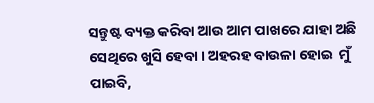ସନ୍ତୁଷ୍ଟ ବ୍ୟକ୍ତ କରିବା ଆଉ ଆମ ପାଖରେ ଯାହା ଅଛି ସେଥିରେ ଖୁସି ହେବା । ଅହରହ ବାଉଳା ହୋଇ  ମୁଁ ପାଇବି,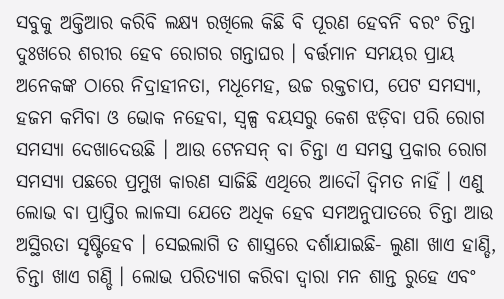ସବୁକୁ ଅକ୍ତିଆର କରିବି ଲକ୍ଷ୍ୟ ରଖିଲେ କିଛି ବି ପୂରଣ ହେବନି ବରଂ ଚିନ୍ତା ଦୁଃଖରେ ଶରୀର ହେବ ରୋଗର ଗନ୍ତାଘର । ବର୍ତ୍ତମାନ ସମୟର ପ୍ରାୟ ଅନେକଙ୍କ ଠାରେ ନିଦ୍ରାହୀନତା, ମଧୂମେହ, ଉଚ୍ଚ ରକ୍ତଚାପ, ପେଟ ସମସ୍ୟା, ହଜମ କମିବା ଓ ଭୋକ ନହେବା, ସ୍ୱଳ୍ପ ବୟସରୁ କେଶ ଝଡ଼ିବା ପରି ରୋଗ ସମସ୍ୟା ଦେଖାଦେଉଛି । ଆଉ ଟେନସନ୍‌ ବା ଚିନ୍ତା ଏ ସମସ୍ତ ପ୍ରକାର ରୋଗ ସମସ୍ୟା ପଛରେ ପ୍ରମୁଖ କାରଣ ସାଜିଛି ଏଥିରେ ଆଦୌ ଦ୍ୱିମତ ନାହିଁ । ଏଣୁ ଲୋଭ ବା ପ୍ରାପ୍ତିର ଲାଳସା ଯେତେ ଅଧିକ ହେବ ସମଅନୁପାତରେ ଚିନ୍ତା ଆଉ ଅସ୍ଥିରତା ସୃଷ୍ଟିହେବ । ସେଇଲାଗି ତ ଶାସ୍ତ୍ରରେ ଦର୍ଶାଯାଇଛି- ଲୁଣା ଖାଏ ହାଣ୍ଡି, ଚିନ୍ତା ଖାଏ ଗଣ୍ଡି । ଲୋଭ ପରିତ୍ୟାଗ କରିବା ଦ୍ୱାରା ମନ ଶାନ୍ତ ରୁହେ ଏବଂ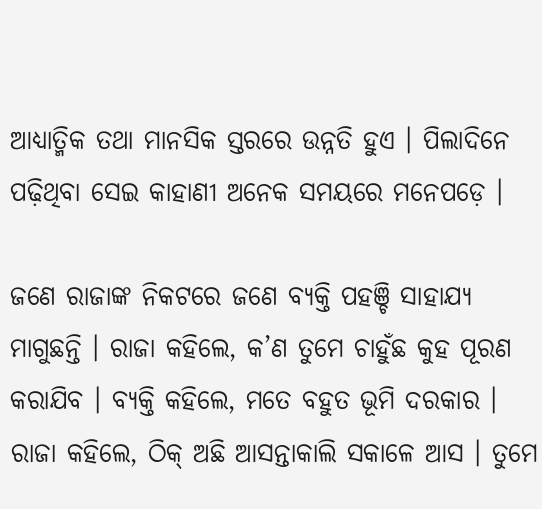ଆଧ୍ୟାତ୍ମିକ ତଥା ମାନସିକ ସ୍ତରରେ ଉନ୍ନତି ହୁଏ । ପିଲାଦିନେ ପଢ଼ିଥିବା ସେଇ କାହାଣୀ ଅନେକ ସମୟରେ ମନେପଡ଼େ ।

ଜଣେ ରାଜାଙ୍କ ନିକଟରେ ଜଣେ ବ୍ୟକ୍ତି ପହଞ୍ଚି ସାହାଯ୍ୟ ମାଗୁଛନ୍ତି । ରାଜା କହିଲେ, କ’ଣ ତୁମେ ଚାହୁଁଛ କୁହ ପୂରଣ କରାଯିବ । ବ୍ୟକ୍ତି କହିଲେ, ମତେ ବହୁତ ଭୂମି ଦରକାର । ରାଜା କହିଲେ, ଠିକ୍‌ ଅଛି ଆସନ୍ତାକାଲି ସକାଳେ ଆସ । ତୁମେ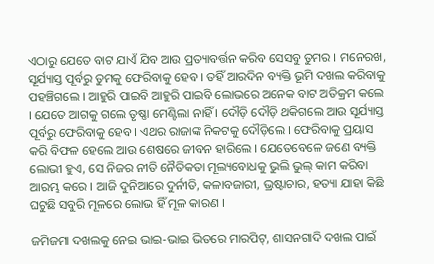ଏଠାରୁ ଯେତେ ବାଟ ଯାଏଁ ଯିବ ଆଉ ପ୍ରତ୍ୟାବର୍ତ୍ତନ କରିବ ସେସବୁ ତୁମର । ମନେରଖ, ସୂର୍ଯ୍ୟାସ୍ତ ପୂର୍ବରୁ ତୁମକୁ ଫେରିବାକୁ ହେବ । ତହିଁ ଆରଦିନ ବ୍ୟକ୍ତି ଭୂମି ଦଖଲ କରିବାକୁ ପହଞ୍ଚିଗଲେ । ଆହୁରି ପାଇବି ଆହୁରି ପାଇବି ଲୋଭରେ ଅନେକ ବାଟ ଅତିକ୍ରମ କଲେ । ଯେତେ ଆଗକୁ ଗଲେ ତୃଷ୍ଣା ମେଣ୍ଟିଲା ନାହିଁ । ଦୌଡ଼ି ଦୌଡ଼ି ଥକିଗଲେ ଆଉ ସୂର୍ଯ୍ୟାସ୍ତ ପୂର୍ବରୁ ଫେରିବାକୁ ହେବ । ଏଥର ରାଜାଙ୍କ ନିକଟକୁ ଦୌଡ଼ିଲେ । ଫେରିବାକୁ ପ୍ରୟାସ କରି ବିଫଳ ହେଲେ ଆଉ ଶେଷରେ ଜୀବନ ହାରିଲେ । ଯେତେବେଳେ ଜଣେ ବ୍ୟକ୍ତି ଲୋଭୀ ହୁଏ, ସେ ନିଜର ନୀତି ନୈତିକତା ମୂଲ୍ୟବୋଧକୁ ଭୁଲି ଭୁଲ୍‌ କାମ କରିବା ଆରମ୍ଭ କରେ । ଆଜି ଦୁନିଆରେ ଦୁର୍ନୀତି, କଳାବଜାରୀ, ଭ୍ରଷ୍ଟାଚାର, ହତ୍ୟା ଯାହା କିଛି ଘଟୁଛି ସବୁରି ମୂଳରେ ଲୋଭ ହିଁ ମୂଳ କାରଣ ।

ଜମିଜମା ଦଖଲକୁ ନେଇ ଭାଇ-ଭାଇ ଭିତରେ ମାରପିଟ୍‌, ଶାସନଗାଦି ଦଖଲ ପାଇଁ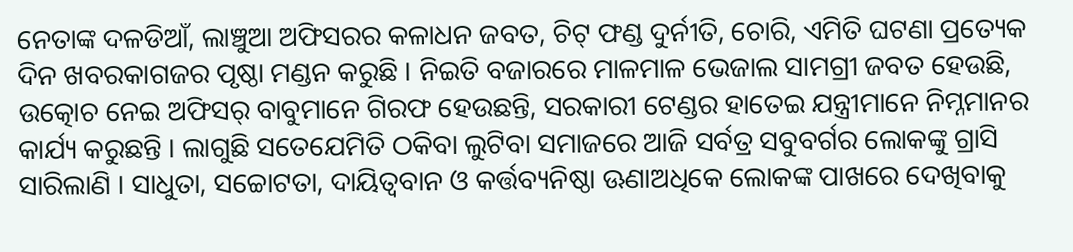ନେତାଙ୍କ ଦଳଡିଆଁ, ଲାଞ୍ଚୁଆ ଅଫିସରର କଳାଧନ ଜବତ, ଚିଟ୍‌ ଫଣ୍ଡ ଦୁର୍ନୀତି, ଚୋରି, ଏମିତି ଘଟଣା ପ୍ରତ୍ୟେକ ଦିନ ଖବରକାଗଜର ପୃଷ୍ଠା ମଣ୍ଡନ କରୁଛି । ନିଇତି ବଜାରରେ ମାଳମାଳ ଭେଜାଲ ସାମଗ୍ରୀ ଜବତ ହେଉଛି, ଉତ୍କୋଚ ନେଇ ଅଫିସର୍‌ ବାବୁମାନେ ଗିରଫ ହେଉଛନ୍ତି, ସରକାରୀ ଟେଣ୍ଡର ହାତେଇ ଯନ୍ତ୍ରୀମାନେ ନିମ୍ନମାନର କାର୍ଯ୍ୟ କରୁଛନ୍ତି । ଲାଗୁଛି ସତେଯେମିତି ଠକିବା ଲୁଟିବା ସମାଜରେ ଆଜି ସର୍ବତ୍ର ସବୁବର୍ଗର ଲୋକଙ୍କୁ ଗ୍ରାସି ସାରିଲାଣି । ସାଧୁତା, ସଚ୍ଚୋଟତା, ଦାୟିତ୍ୱବାନ ଓ କର୍ତ୍ତବ୍ୟନିଷ୍ଠା ଊଣାଅଧିକେ ଲୋକଙ୍କ ପାଖରେ ଦେଖିବାକୁ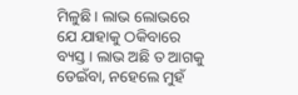ମିଳୁଛି । ଲାଭ ଲୋଭରେ ଯେ ଯାହାକୁ ଠକିବାରେ ବ୍ୟସ୍ତ । ଲାଭ ଅଛି ତ ଆଗକୁ ଡେଇଁବା, ନହେଲେ ମୁହଁ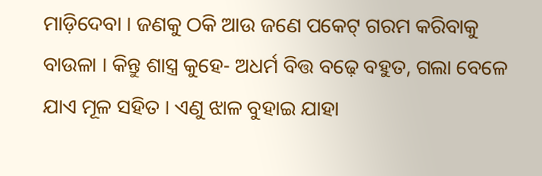ମାଡ଼ିଦେବା । ଜଣକୁ ଠକି ଆଉ ଜଣେ ପକେଟ୍‌ ଗରମ କରିବାକୁ ବାଉଳା । କିନ୍ତୁ ଶାସ୍ତ୍ର କୁହେ- ଅଧର୍ମ ବିତ୍ତ ବଢ଼େ ବହୁତ, ଗଲା ବେଳେ ଯାଏ ମୂଳ ସହିତ । ଏଣୁ ଝାଳ ବୁହାଇ ଯାହା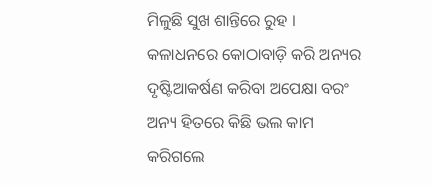ମିଳୁଛି ସୁଖ ଶାନ୍ତିରେ ରୁହ । କଳାଧନରେ କୋଠାବାଡ଼ି କରି ଅନ୍ୟର ଦୃଷ୍ଟିଆକର୍ଷଣ କରିବା ଅପେକ୍ଷା ବରଂ ଅନ୍ୟ ହିତରେ କିଛି ଭଲ କାମ କରିଗଲେ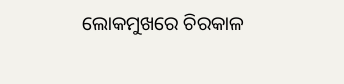ଲୋକମୁଖରେ ଚିରକାଳ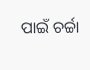ପାଇଁ ଚର୍ଚ୍ଚା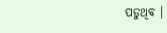ପଡୁଥିବ ।